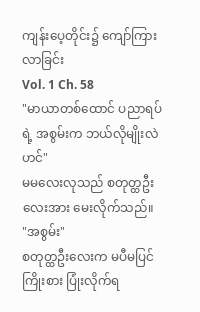ကျန်းပေ့တိုင်း၌ ကျော်ကြားလာခြင်း
Vol. 1 Ch. 58
"မာယာတစ်ထောင် ပညာရပ်ရဲ့ အစွမ်းက ဘယ်လိုမျိုးလဲဟင်"
မမလေးလုသည် စတုတ္ထဦးလေးအား မေးလိုက်သည်။
"အစွမ်း"
စတုတ္ထဦးလေးက မပီမပြင် ကြိုးစား ပြုံးလိုက်ရ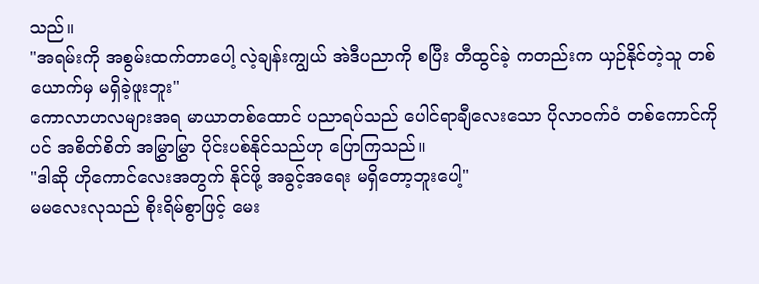သည်။
"အရမ်းကို အစွမ်းထက်တာပေါ့ လဲ့ချန်းကျွယ် အဲဒီပညာကို စပြီး တီထွင်ခဲ့ ကတည်းက ယှဉ်နိုင်တဲ့သူ တစ်ယောက်မှ မရှိခဲ့ဖူးဘူး"
ကောလာဟလများအရ မာယာတစ်ထောင် ပညာရပ်သည် ပေါင်ရာချီလေးသော ပိုလာဝက်ဝံ တစ်ကောင်ကိုပင် အစိတ်စိတ် အမြွှာမြွှာ ပိုင်းပစ်နိုင်သည်ဟု ပြောကြသည်။
"ဒါဆို ဟိုကောင်လေးအတွက် နိုင်ဖို့ အခွင့်အရေး မရှိတော့ဘူးပေါ့"
မမလေးလုသည် စိုးရိမ်စွာဖြင့် မေး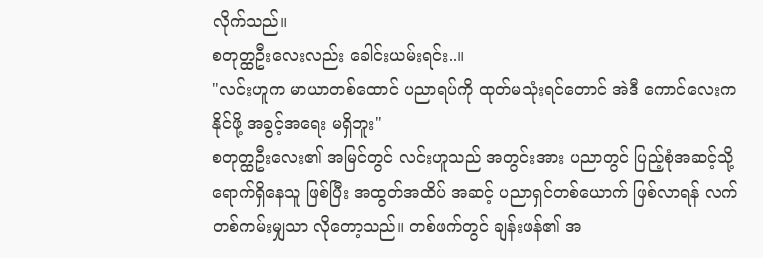လိုက်သည်။
စတုတ္ထဦးလေးလည်း ခေါင်းယမ်းရင်း..။
"လင်းဟူက မာယာတစ်ထောင် ပညာရပ်ကို ထုတ်မသုံးရင်တောင် အဲဒီ ကောင်လေးက နိုင်ဖို့ အခွင့်အရေး မရှိဘူး"
စတုတ္ထဦးလေး၏ အမြင်တွင် လင်းဟူသည် အတွင်းအား ပညာတွင် ပြည့်စုံအဆင့်သို့ ရောက်ရှိနေသူ ဖြစ်ပြီး အထွတ်အထိပ် အဆင့် ပညာရှင်တစ်ယောက် ဖြစ်လာရန် လက်တစ်ကမ်းမျှသာ လိုတော့သည်။ တစ်ဖက်တွင် ချန်းဖန်၏ အ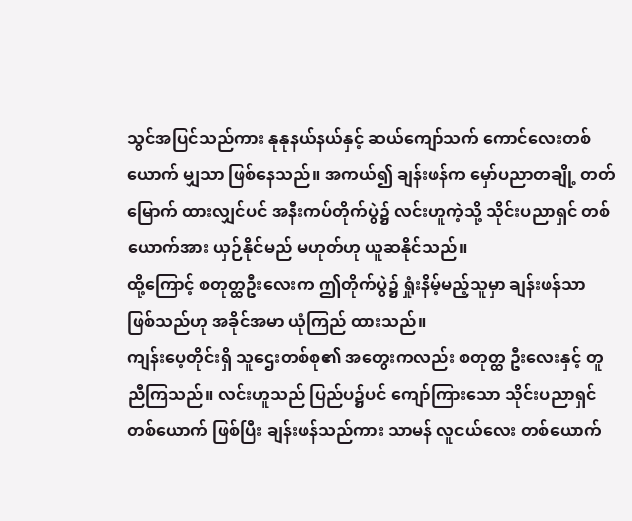သွင်အပြင်သည်ကား နုနုနယ်နယ်နှင့် ဆယ်ကျော်သက် ကောင်လေးတစ်ယောက် မျှသာ ဖြစ်နေသည်။ အကယ်၍ ချန်းဖန်က မှော်ပညာတချို့ တတ်မြောက် ထားလျှင်ပင် အနီးကပ်တိုက်ပွဲ၌ လင်းဟူကဲ့သို့ သိုင်းပညာရှင် တစ်ယောက်အား ယှဉ်နိုင်မည် မဟုတ်ဟု ယူဆနိုင်သည်။
ထို့ကြောင့် စတုတ္ထဦးလေးက ဤတိုက်ပွဲ၌ ရှုံးနိမ့်မည့်သူမှာ ချန်းဖန်သာ ဖြစ်သည်ဟု အခိုင်အမာ ယုံကြည် ထားသည်။
ကျန်းပေ့တိုင်းရှိ သူဌေးတစ်စု၏ အတွေးကလည်း စတုတ္ထ ဦးလေးနှင့် တူညီကြသည်။ လင်းဟူသည် ပြည်ပ၌ပင် ကျော်ကြားသော သိုင်းပညာရှင် တစ်ယောက် ဖြစ်ပြီး ချန်းဖန်သည်ကား သာမန် လူငယ်လေး တစ်ယောက်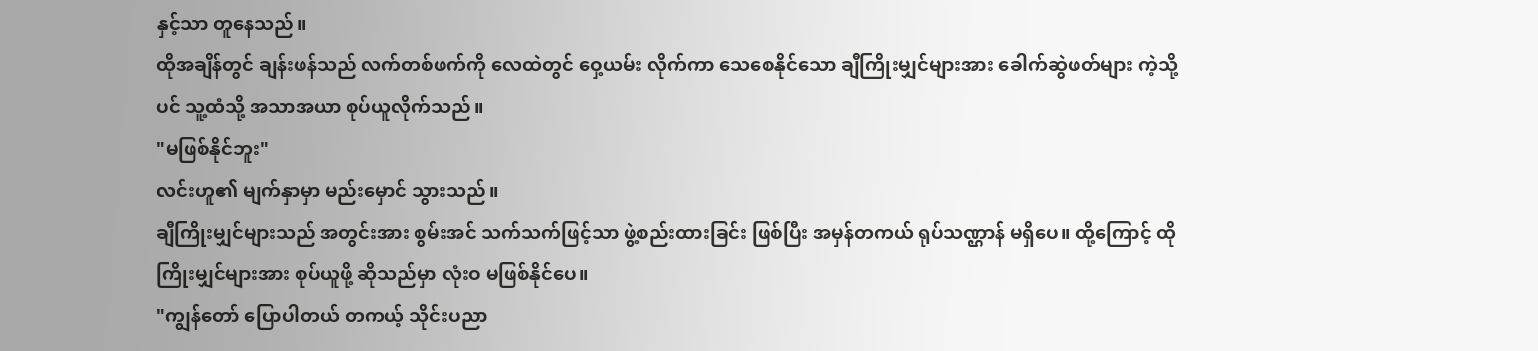နှင့်သာ တူနေသည်။
ထိုအချိန်တွင် ချန်းဖန်သည် လက်တစ်ဖက်ကို လေထဲတွင် ဝှေ့ယမ်း လိုက်ကာ သေစေနိုင်သော ချီကြိုးမျှင်များအား ခေါက်ဆွဲဖတ်များ ကဲ့သို့ပင် သူ့ထံသို့ အသာအယာ စုပ်ယူလိုက်သည်။
"မဖြစ်နိုင်ဘူး"
လင်းဟူ၏ မျက်နှာမှာ မည်းမှောင် သွားသည်။
ချီကြိုးမျှင်များသည် အတွင်းအား စွမ်းအင် သက်သက်ဖြင့်သာ ဖွဲ့စည်းထားခြင်း ဖြစ်ပြီး အမှန်တကယ် ရုပ်သဏ္ဌာန် မရှိပေ။ ထို့ကြောင့် ထိုကြိုးမျှင်များအား စုပ်ယူဖို့ ဆိုသည်မှာ လုံးဝ မဖြစ်နိုင်ပေ။
"ကျွန်တော် ပြောပါတယ် တကယ့် သိုင်းပညာ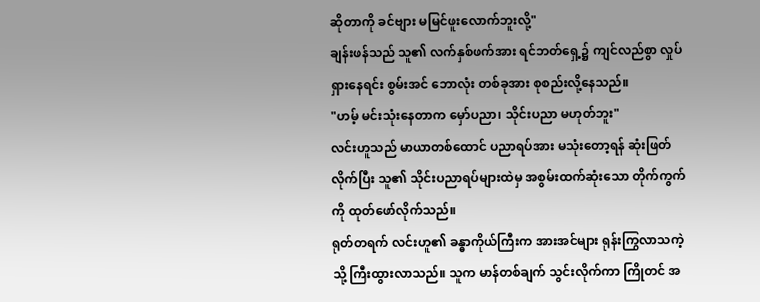ဆိုတာကို ခင်ဗျား မမြင်ဖူးလောက်ဘူးလို့"
ချန်းဖန်သည် သူ၏ လက်နှစ်ဖက်အား ရင်ဘတ်ရှေ့၌ ကျင်လည်စွာ လှုပ်ရှားနေရင်း စွမ်းအင် ဘောလုံး တစ်ခုအား စုစည်းလို့နေသည်။
"ဟမ့် မင်းသုံးနေတာက မှော်ပညာ၊ သိုင်းပညာ မဟုတ်ဘူး"
လင်းဟူသည် မာယာတစ်ထောင် ပညာရပ်အား မသုံးတော့ရန် ဆုံးဖြတ်လိုက်ပြီး သူ၏ သိုင်းပညာရပ်များထဲမှ အစွမ်းထက်ဆုံးသော တိုက်ကွက်ကို ထုတ်ဖော်လိုက်သည်။
ရုတ်တရက် လင်းဟူ၏ ခန္ဓာကိုယ်ကြီးက အားအင်များ ရုန်းကြွလာသကဲ့သို့ ကြီးထွားလာသည်။ သူက မာန်တစ်ချက် သွင်းလိုက်ကာ ကြိုတင် အ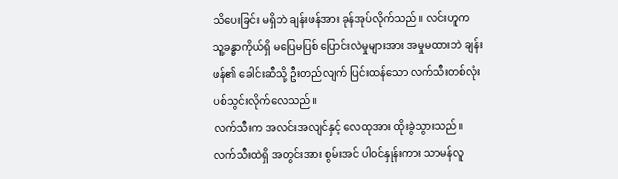သိပေးခြင်း မရှိဘဲ ချန်းဖန်အား ခုန်အုပ်လိုက်သည်။ လင်းဟူက သူ့ခန္ဓာကိုယ်ရှိ မပြေမပြစ် ပြောင်းလဲမှုများအား အမှုမထားဘဲ ချန်းဖန်၏ ခေါင်းဆီသို့ ဦးတည်လျက် ပြင်းထန်သော လက်သီးတစ်လုံး ပစ်သွင်းလိုက်လေသည်။
လက်သီးက အလင်းအလျင်နှင့် လေထုအား ထိုးခွဲသွားသည်။ လက်သီးထဲရှိ အတွင်းအား စွမ်းအင် ပါဝင်နှုန်းကား သာမန်လူ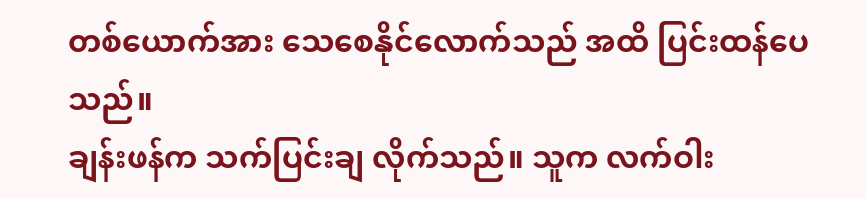တစ်ယောက်အား သေစေနိုင်လောက်သည် အထိ ပြင်းထန်ပေသည်။
ချန်းဖန်က သက်ပြင်းချ လိုက်သည်။ သူက လက်ဝါး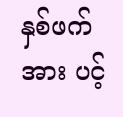နှစ်ဖက်အား ပင့်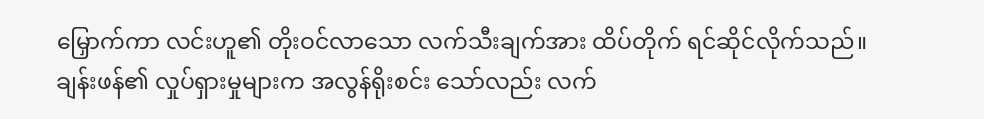မြှောက်ကာ လင်းဟူ၏ တိုးဝင်လာသော လက်သီးချက်အား ထိပ်တိုက် ရင်ဆိုင်လိုက်သည်။
ချန်းဖန်၏ လှုပ်ရှားမှုများက အလွန်ရိုးစင်း သော်လည်း လက်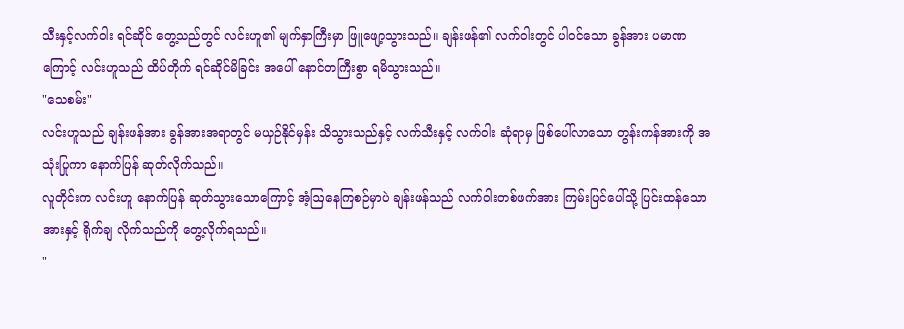သီးနှင့်လက်ဝါး ရင်ဆိုင် တွေ့သည်တွင် လင်းဟူ၏ မျက်နှာကြီးမှာ ဖြူဖျော့သွားသည်။ ချန်းဖန်၏ လက်ဝါးတွင် ပါဝင်သော ခွန်အား ပမာဏကြောင့် လင်းဟူသည် ထိပ်တိုက် ရင်ဆိုင်မိခြင်း အပေါ် နောင်တကြီးစွာ ရမိသွားသည်။
"သေစမ်း"
လင်းဟူသည် ချန်းဖန်အား ခွန်အားအရာတွင် မယှဉ်နိုင်မှန်း သိသွားသည်နှင့် လက်သီးနှင့် လက်ဝါး ဆုံရာမှ ဖြစ်ပေါ်လာသော တွန်းကန်အားကို အသုံးပြုကာ နောက်ပြန် ဆုတ်လိုက်သည်။
လူတိုင်းက လင်းဟူ နောက်ပြန် ဆုတ်သွားသောကြောင့် အံ့ဩနေကြစဉ်မှာပဲ ချန်းဖန်သည် လက်ဝါးတစ်ဖက်အား ကြမ်းပြင်ပေါ်သို့ ပြင်းထန်သော အားနှင့် ရိုက်ချ လိုက်သည်ကို တွေ့လိုက်ရသည်။
"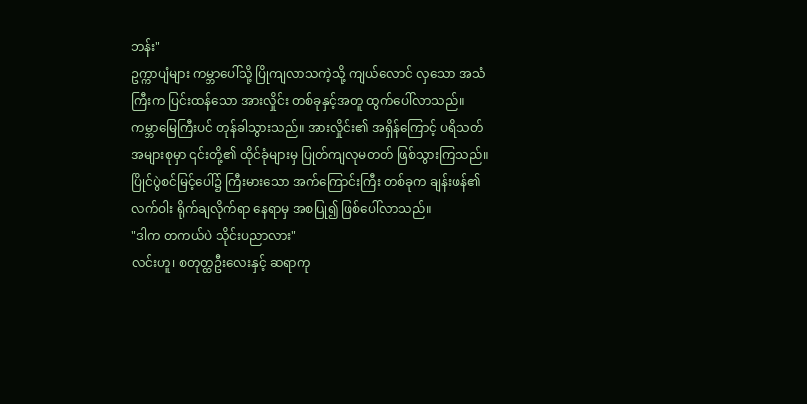ဘန်း"
ဥက္ကာပျံများ ကမ္ဘာပေါ်သို့ ပြိုကျလာသကဲ့သို့ ကျယ်လောင် လှသော အသံကြီးက ပြင်းထန်သော အားလှိုင်း တစ်ခုနှင့်အတူ ထွက်ပေါ်လာသည်။
ကမ္ဘာမြေကြီးပင် တုန်ခါသွားသည်။ အားလှိုင်း၏ အရှိန်ကြောင့် ပရိသတ် အများစုမှာ ၎င်းတို့၏ ထိုင်ခုံများမှ ပြုတ်ကျလုမတတ် ဖြစ်သွားကြသည်။ ပြိုင်ပွဲစင်မြင့်ပေါ်၌ ကြီးမားသော အက်ကြောင်းကြီး တစ်ခုက ချန်းဖန်၏ လက်ဝါး ရိုက်ချလိုက်ရာ နေရာမှ အစပြု၍ ဖြစ်ပေါ်လာသည်။
"ဒါက တကယ်ပဲ သိုင်းပညာလား"
လင်းဟူ၊ စတုတ္ထဦးလေးနှင့် ဆရာကု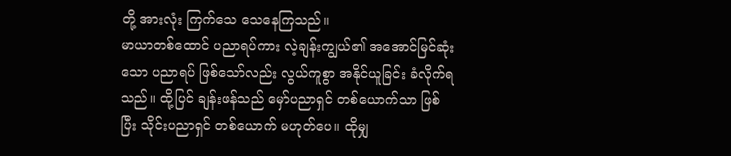တို့ အားလုံး ကြက်သေ သေနေကြသည်။
မာယာတစ်ထောင် ပညာရပ်ကား လဲ့ချန်းကျွယ်၏ အအောင်မြင်ဆုံးသော ပညာရပ် ဖြစ်သော်လည်း လွယ်ကူစွာ အနိုင်ယူခြင်း ခံလိုက်ရသည်။ ထို့ပြင် ချန်းဖန်သည် မှော်ပညာရှင် တစ်ယောက်သာ ဖြစ်ပြီး သိုင်းပညာရှင် တစ်ယောက် မဟုတ်ပေ။ ထိုမျှ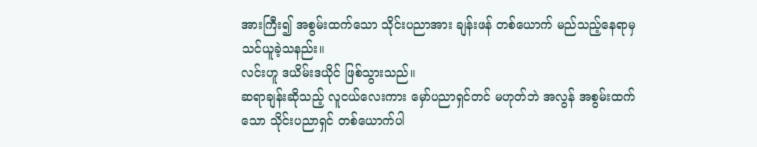အားကြီး၍ အစွမ်းထက်သော သိုင်းပညာအား ချန်းဖန် တစ်ယောက် မည်သည့်နေရာမှ သင်ယူခဲ့သနည်း။
လင်းဟူ ဒယိမ်းဒယိုင် ဖြစ်သွားသည်။
ဆရာချန်းဆိုသည့် လူငယ်လေးကား မှော်ပညာရှင်တင် မဟုတ်ဘဲ အလွန် အစွမ်းထက်သော သိုင်းပညာရှင် တစ်ယောက်ပါ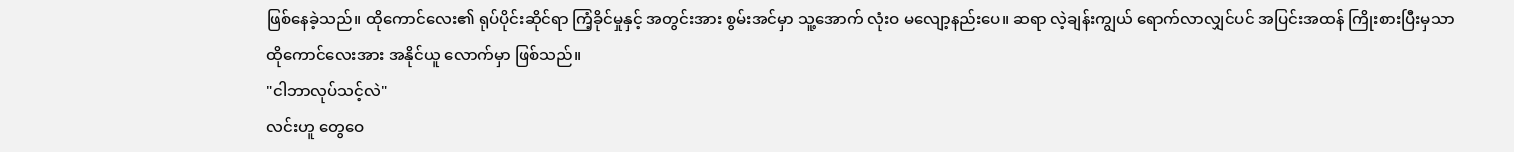ဖြစ်နေခဲ့သည်။ ထိုကောင်လေး၏ ရုပ်ပိုင်းဆိုင်ရာ ကြံ့ခိုင်မှုနှင့် အတွင်းအား စွမ်းအင်မှာ သူ့အောက် လုံးဝ မလျော့နည်းပေ။ ဆရာ လဲ့ချန်းကျွယ် ရောက်လာလျှင်ပင် အပြင်းအထန် ကြိုးစားပြီးမှသာ ထိုကောင်လေးအား အနိုင်ယူ လောက်မှာ ဖြစ်သည်။
"ငါဘာလုပ်သင့်လဲ"
လင်းဟူ တွေဝေ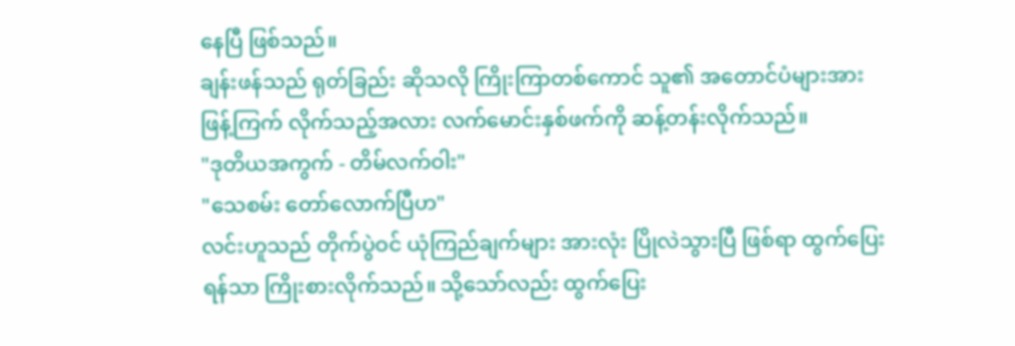နေပြီ ဖြစ်သည်။
ချန်းဖန်သည် ရုတ်ခြည်း ဆိုသလို ကြိုးကြာတစ်ကောင် သူ၏ အတောင်ပံများအား ဖြန့်ကြက် လိုက်သည့်အလား လက်မောင်းနှစ်ဖက်ကို ဆန့်တန်းလိုက်သည်။
"ဒုတိယအကွက် - တိမ်လက်ဝါး"
"သေစမ်း တော်လောက်ပြီဟ"
လင်းဟူသည် တိုက်ပွဲဝင် ယုံကြည်ချက်များ အားလုံး ပြိုလဲသွားပြီ ဖြစ်ရာ ထွက်ပြေးရန်သာ ကြိုးစားလိုက်သည်။ သို့သော်လည်း ထွက်ပြေး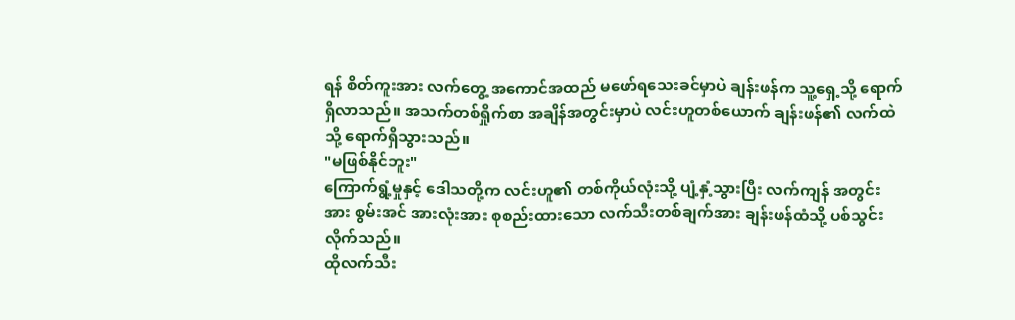ရန် စိတ်ကူးအား လက်တွေ့ အကောင်အထည် မဖော်ရသေးခင်မှာပဲ ချန်းဖန်က သူ့ရှေ့သို့ ရောက်ရှိလာသည်။ အသက်တစ်ရှိုက်စာ အချိန်အတွင်းမှာပဲ လင်းဟူတစ်ယောက် ချန်းဖန်၏ လက်ထဲသို့ ရောက်ရှိသွားသည်။
"မဖြစ်နိုင်ဘူး"
ကြောက်ရွံ့မှုနှင့် ဒေါသတို့က လင်းဟူ၏ တစ်ကိုယ်လုံးသို့ ပျံ့နှံ့သွားပြီး လက်ကျန် အတွင်းအား စွမ်းအင် အားလုံးအား စုစည်းထားသော လက်သီးတစ်ချက်အား ချန်းဖန်ထံသို့ ပစ်သွင်းလိုက်သည်။
ထိုလက်သီး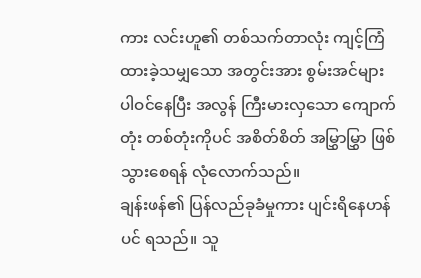ကား လင်းဟူ၏ တစ်သက်တာလုံး ကျင့်ကြံထားခဲ့သမျှသော အတွင်းအား စွမ်းအင်များ ပါဝင်နေပြီး အလွန် ကြီးမားလှသော ကျောက်တုံး တစ်တုံးကိုပင် အစိတ်စိတ် အမြွှာမြွှာ ဖြစ်သွားစေရန် လုံလောက်သည်။
ချန်းဖန်၏ ပြန်လည်ခုခံမှုကား ပျင်းရိနေဟန်ပင် ရသည်။ သူ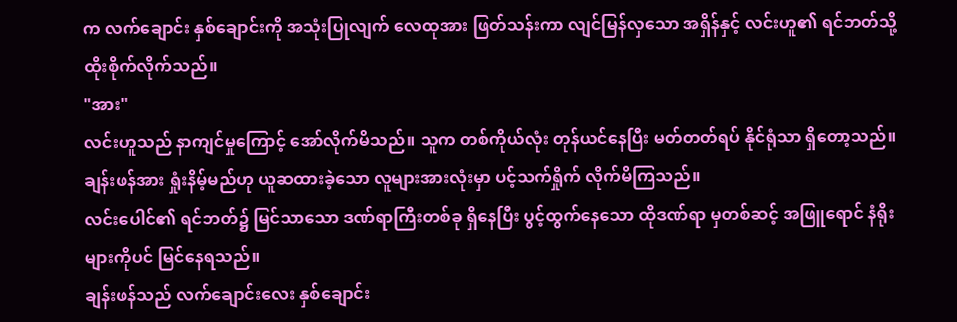က လက်ချောင်း နှစ်ချောင်းကို အသုံးပြုလျက် လေထုအား ဖြတ်သန်းကာ လျင်မြန်လှသော အရှိန်နှင့် လင်းဟူ၏ ရင်ဘတ်သို့ ထိုးစိုက်လိုက်သည်။
"အား"
လင်းဟူသည် နာကျင်မှုကြောင့် အော်လိုက်မိသည်။ သူက တစ်ကိုယ်လုံး တုန်ယင်နေပြီး မတ်တတ်ရပ် နိုင်ရုံသာ ရှိတော့သည်။ ချန်းဖန်အား ရှုံးနိမ့်မည်ဟု ယူဆထားခဲ့သော လူများအားလုံးမှာ ပင့်သက်ရှိုက် လိုက်မိကြသည်။
လင်းပေါင်၏ ရင်ဘတ်၌ မြင်သာသော ဒဏ်ရာကြီးတစ်ခု ရှိနေပြီး ပွင့်ထွက်နေသော ထိုဒဏ်ရာ မှတစ်ဆင့် အဖြူရောင် နံရိုးများကိုပင် မြင်နေရသည်။
ချန်းဖန်သည် လက်ချောင်းလေး နှစ်ချောင်း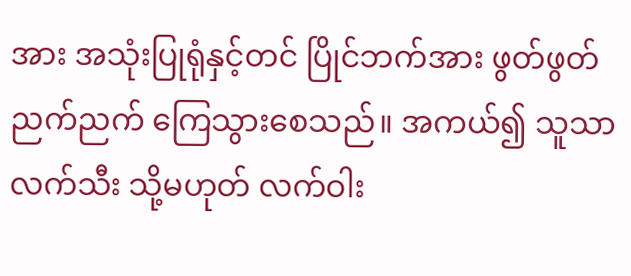အား အသုံးပြုရုံနှင့်တင် ပြိုင်ဘက်အား ဖွတ်ဖွတ်ညက်ညက် ကြေသွားစေသည်။ အကယ်၍ သူသာ လက်သီး သို့မဟုတ် လက်ဝါး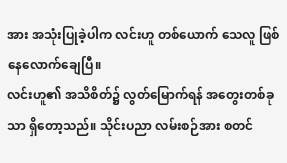အား အသုံးပြုခဲ့ပါက လင်းဟူ တစ်ယောက် သေလူ ဖြစ်နေလောက်ချေပြီ။
လင်းဟူ၏ အသိစိတ်၌ လွတ်မြောက်ရန် အတွေးတစ်ခုသာ ရှိတော့သည်။ သိုင်းပညာ လမ်းစဉ်အား စတင်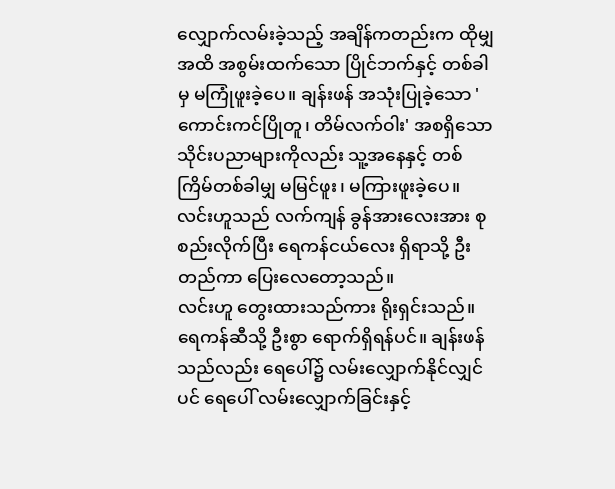လျှောက်လမ်းခဲ့သည့် အချိန်ကတည်းက ထိုမျှအထိ အစွမ်းထက်သော ပြိုင်ဘက်နှင့် တစ်ခါမှ မကြုံဖူးခဲ့ပေ။ ချန်းဖန် အသုံးပြုခဲ့သော 'ကောင်းကင်ပြိုတူ၊ တိမ်လက်ဝါး' အစရှိသော သိုင်းပညာများကိုလည်း သူ့အနေနှင့် တစ်ကြိမ်တစ်ခါမျှ မမြင်ဖူး၊ မကြားဖူးခဲ့ပေ။
လင်းဟူသည် လက်ကျန် ခွန်အားလေးအား စုစည်းလိုက်ပြီး ရေကန်ငယ်လေး ရှိရာသို့ ဦးတည်ကာ ပြေးလေတော့သည်။
လင်းဟူ တွေးထားသည်ကား ရိုးရှင်းသည်။ ရေကန်ဆီသို့ ဦးစွာ ရောက်ရှိရန်ပင်။ ချန်းဖန်သည်လည်း ရေပေါ်၌ လမ်းလျှောက်နိုင်လျှင်ပင် ရေပေါ် လမ်းလျှောက်ခြင်းနှင့်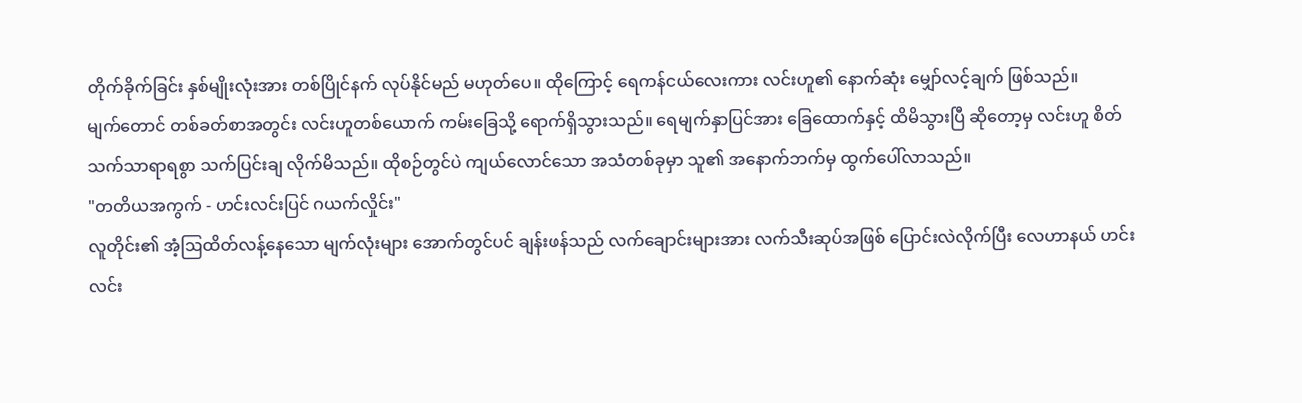တိုက်ခိုက်ခြင်း နှစ်မျိုးလုံးအား တစ်ပြိုင်နက် လုပ်နိုင်မည် မဟုတ်ပေ။ ထိုကြောင့် ရေကန်ငယ်လေးကား လင်းဟူ၏ နောက်ဆုံး မျှော်လင့်ချက် ဖြစ်သည်။
မျက်တောင် တစ်ခတ်စာအတွင်း လင်းဟူတစ်ယောက် ကမ်းခြေသို့ ရောက်ရှိသွားသည်။ ရေမျက်နှာပြင်အား ခြေထောက်နှင့် ထိမိသွားပြီ ဆိုတော့မှ လင်းဟူ စိတ်သက်သာရာရစွာ သက်ပြင်းချ လိုက်မိသည်။ ထိုစဉ်တွင်ပဲ ကျယ်လောင်သော အသံတစ်ခုမှာ သူ၏ အနောက်ဘက်မှ ထွက်ပေါ်လာသည်။
"တတိယအကွက် - ဟင်းလင်းပြင် ဂယက်လှိုင်း"
လူတိုင်း၏ အံ့ဩထိတ်လန့်နေသော မျက်လုံးများ အောက်တွင်ပင် ချန်းဖန်သည် လက်ချောင်းများအား လက်သီးဆုပ်အဖြစ် ပြောင်းလဲလိုက်ပြီး လေဟာနယ် ဟင်းလင်း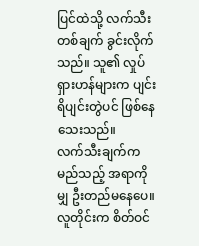ပြင်ထဲသို့ လက်သီးတစ်ချက် ခွင်းလိုက်သည်။ သူ၏ လှုပ်ရှားဟန်များက ပျင်းရိပျင်းတွဲပင် ဖြစ်နေသေးသည်။
လက်သီးချက်က မည်သည့် အရာကိုမျှ ဦးတည်မနေပေ။ လူတိုင်းက စိတ်ဝင်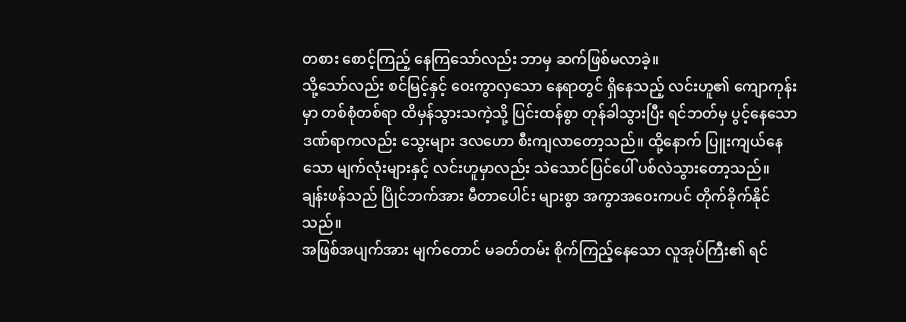တစား စောင့်ကြည့် နေကြသော်လည်း ဘာမှ ဆက်ဖြစ်မလာခဲ့။
သို့သော်လည်း စင်မြင့်နှင့် ဝေးကွာလှသော နေရာတွင် ရှိနေသည့် လင်းဟူ၏ ကျောကုန်းမှာ တစ်စုံတစ်ရာ ထိမှန်သွားသကဲ့သို့ ပြင်းထန်စွာ တုန်ခါသွားပြီး ရင်ဘတ်မှ ပွင့်နေသော ဒဏ်ရာကလည်း သွေးများ ဒလဟော စီးကျလာတော့သည်။ ထို့နောက် ပြူးကျယ်နေသော မျက်လုံးများနှင့် လင်းဟူမှာလည်း သဲသောင်ပြင်ပေါ် ပစ်လဲသွားတော့သည်။
ချန်းဖန်သည် ပြိုင်ဘက်အား မီတာပေါင်း များစွာ အကွာအဝေးကပင် တိုက်ခိုက်နိုင်သည်။
အဖြစ်အပျက်အား မျက်တောင် မခတ်တမ်း စိုက်ကြည့်နေသော လူအုပ်ကြီး၏ ရင်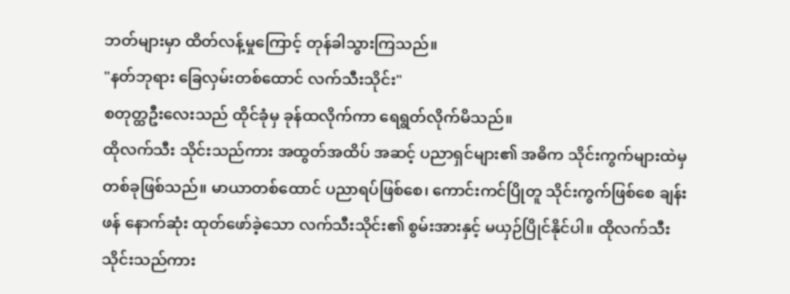ဘတ်များမှာ ထိတ်လန့်မှုကြောင့် တုန်ခါသွားကြသည်။
"နတ်ဘုရား ခြေလှမ်းတစ်ထောင် လက်သီးသိုင်း"
စတုတ္ထဦးလေးသည် ထိုင်ခုံမှ ခုန်ထလိုက်ကာ ရေရွတ်လိုက်မိသည်။
ထိုလက်သီး သိုင်းသည်ကား အထွတ်အထိပ် အဆင့် ပညာရှင်များ၏ အဓိက သိုင်းကွက်များထဲမှ တစ်ခုဖြစ်သည်။ မာယာတစ်ထောင် ပညာရပ်ဖြစ်စေ၊ ကောင်းကင်ပြိုတူ သိုင်းကွက်ဖြစ်စေ ချန်းဖန် နောက်ဆုံး ထုတ်ဖော်ခဲ့သော လက်သီးသိုင်း၏ စွမ်းအားနှင့် မယှဉ်ပြိုင်နိုင်ပါ။ ထိုလက်သီး သိုင်းသည်ကား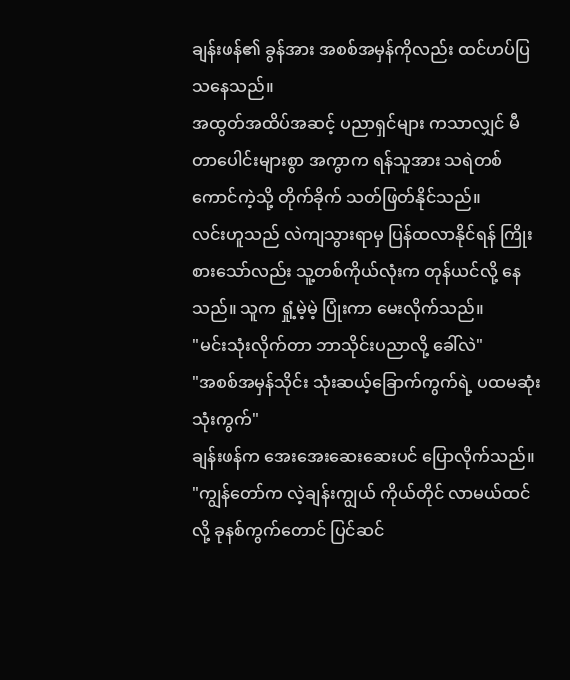ချန်းဖန်၏ ခွန်အား အစစ်အမှန်ကိုလည်း ထင်ဟပ်ပြသနေသည်။
အထွတ်အထိပ်အဆင့် ပညာရှင်များ ကသာလျှင် မီတာပေါင်းများစွာ အကွာက ရန်သူအား သရဲတစ်ကောင်ကဲ့သို့ တိုက်ခိုက် သတ်ဖြတ်နိုင်သည်။
လင်းဟူသည် လဲကျသွားရာမှ ပြန်ထလာနိုင်ရန် ကြိုးစားသော်လည်း သူ့တစ်ကိုယ်လုံးက တုန်ယင်လို့ နေသည်။ သူက ရှုံ့မဲ့မဲ့ ပြုံးကာ မေးလိုက်သည်။
"မင်းသုံးလိုက်တာ ဘာသိုင်းပညာလို့ ခေါ်လဲ"
"အစစ်အမှန်သိုင်း သုံးဆယ့်ခြောက်ကွက်ရဲ့ ပထမဆုံး သုံးကွက်"
ချန်းဖန်က အေးအေးဆေးဆေးပင် ပြောလိုက်သည်။
"ကျွန်တော်က လဲ့ချန်းကျွယ် ကိုယ်တိုင် လာမယ်ထင်လို့ ခုနစ်ကွက်တောင် ပြင်ဆင်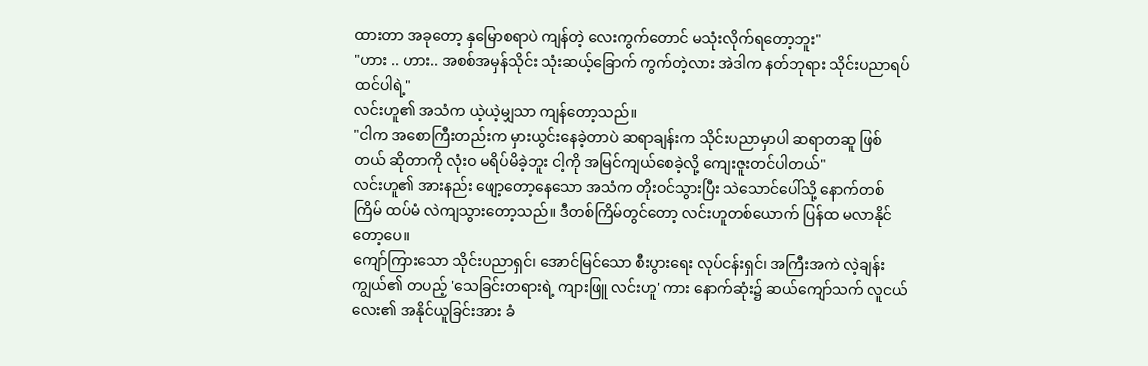ထားတာ အခုတော့ နှမြောစရာပဲ ကျန်တဲ့ လေးကွက်တောင် မသုံးလိုက်ရတော့ဘူး"
"ဟား .. ဟား.. အစစ်အမှန်သိုင်း သုံးဆယ့်ခြောက် ကွက်တဲ့လား အဲဒါက နတ်ဘုရား သိုင်းပညာရပ် ထင်ပါရဲ့"
လင်းဟူ၏ အသံက ယဲ့ယဲ့မျှသာ ကျန်တော့သည်။
"ငါက အစောကြီးတည်းက မှားယွင်းနေခဲ့တာပဲ ဆရာချန်းက သိုင်းပညာမှာပါ ဆရာတဆူ ဖြစ်တယ် ဆိုတာကို လုံးဝ မရိပ်မိခဲ့ဘူး ငါ့ကို အမြင်ကျယ်စေခဲ့လို့ ကျေးဇူးတင်ပါတယ်"
လင်းဟူ၏ အားနည်း ဖျော့တော့နေသော အသံက တိုးဝင်သွားပြီး သဲသောင်ပေါ်သို့ နောက်တစ်ကြိမ် ထပ်မံ လဲကျသွားတော့သည်။ ဒီတစ်ကြိမ်တွင်တော့ လင်းဟူတစ်ယောက် ပြန်ထ မလာနိုင်တော့ပေ။
ကျော်ကြားသော သိုင်းပညာရှင်၊ အောင်မြင်သော စီးပွားရေး လုပ်ငန်းရှင်၊ အကြီးအကဲ လဲ့ချန်းကျွယ်၏ တပည့် 'သေခြင်းတရားရဲ့ ကျားဖြူ လင်းဟူ' ကား နောက်ဆုံး၌ ဆယ်ကျော်သက် လူငယ်လေး၏ အနိုင်ယူခြင်းအား ခံ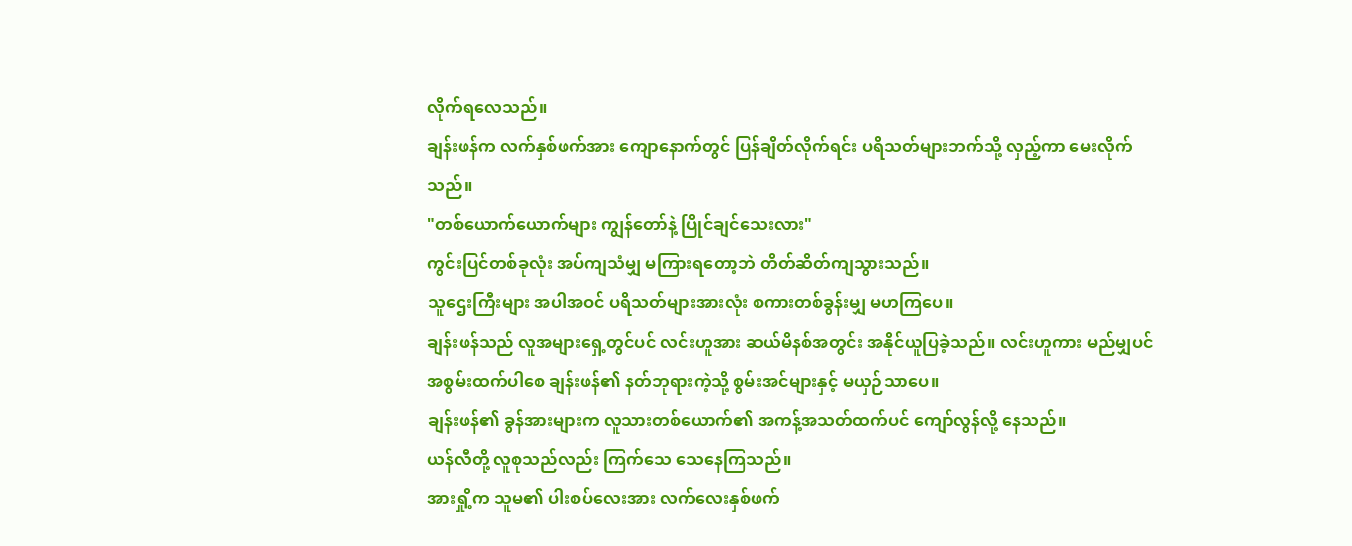လိုက်ရလေသည်။
ချန်းဖန်က လက်နှစ်ဖက်အား ကျောနောက်တွင် ပြန်ချိတ်လိုက်ရင်း ပရိသတ်များဘက်သို့ လှည့်ကာ မေးလိုက်သည်။
"တစ်ယောက်ယောက်များ ကျွန်တော်နဲ့ ပြိုင်ချင်သေးလား"
ကွင်းပြင်တစ်ခုလုံး အပ်ကျသံမျှ မကြားရတော့ဘဲ တိတ်ဆိတ်ကျသွားသည်။
သူဌေးကြီးများ အပါအဝင် ပရိသတ်များအားလုံး စကားတစ်ခွန်းမျှ မဟကြပေ။
ချန်းဖန်သည် လူအများရှေ့တွင်ပင် လင်းဟူအား ဆယ်မိနစ်အတွင်း အနိုင်ယူပြခဲ့သည်။ လင်းဟူကား မည်မျှပင် အစွမ်းထက်ပါစေ ချန်းဖန်၏ နတ်ဘုရားကဲ့သို့ စွမ်းအင်များနှင့် မယှဉ်သာပေ။
ချန်းဖန်၏ ခွန်အားများက လူသားတစ်ယောက်၏ အကန့်အသတ်ထက်ပင် ကျော်လွန်လို့ နေသည်။
ယန်လီတို့ လူစုသည်လည်း ကြက်သေ သေနေကြသည်။
အားရှို့က သူမ၏ ပါးစပ်လေးအား လက်လေးနှစ်ဖက်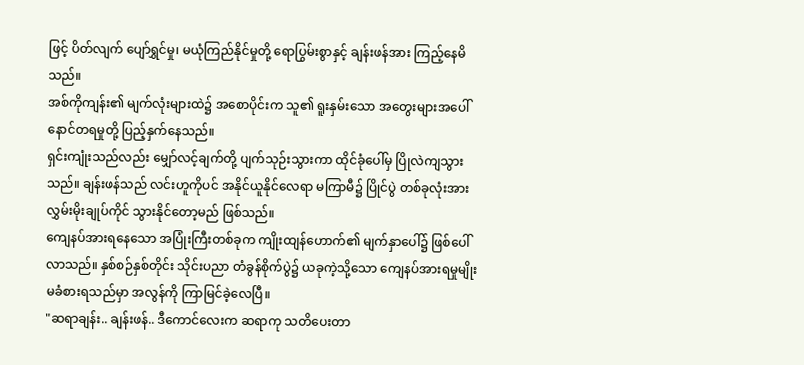ဖြင့် ပိတ်လျက် ပျော်ရွှင်မှု၊ မယုံကြည်နိုင်မှုတို့ ရောပြွမ်းစွာနှင့် ချန်းဖန်အား ကြည့်နေမိသည်။
အစ်ကိုကျန်း၏ မျက်လုံးများထဲ၌ အစောပိုင်းက သူ၏ ရူးနှမ်းသော အတွေးများအပေါ် နောင်တရမှုတို့ ပြည့်နှက်နေသည်။
ရှင်းကျုံးသည်လည်း မျှော်လင့်ချက်တို့ ပျက်သုဉ်းသွားကာ ထိုင်ခုံပေါ်မှ ပြိုလဲကျသွားသည်။ ချန်းဖန်သည် လင်းဟူကိုပင် အနိုင်ယူနိုင်လေရာ မကြာမီ၌ ပြိုင်ပွဲ တစ်ခုလုံးအား လွှမ်းမိုးချုပ်ကိုင် သွားနိုင်တော့မည် ဖြစ်သည်။
ကျေနပ်အားရနေသော အပြုံးကြီးတစ်ခုက ကျိုးထျန်ဟောက်၏ မျက်နှာပေါ်၌ ဖြစ်ပေါ်လာသည်။ နှစ်စဉ်နှစ်တိုင်း သိုင်းပညာ တံခွန်စိုက်ပွဲ၌ ယခုကဲ့သို့သော ကျေနပ်အားရမှုမျိုး မခံစားရသည်မှာ အလွန်ကို ကြာမြင်ခဲ့လေပြီ။
"ဆရာချန်း.. ချန်းဖန်.. ဒီကောင်လေးက ဆရာကု သတိပေးတာ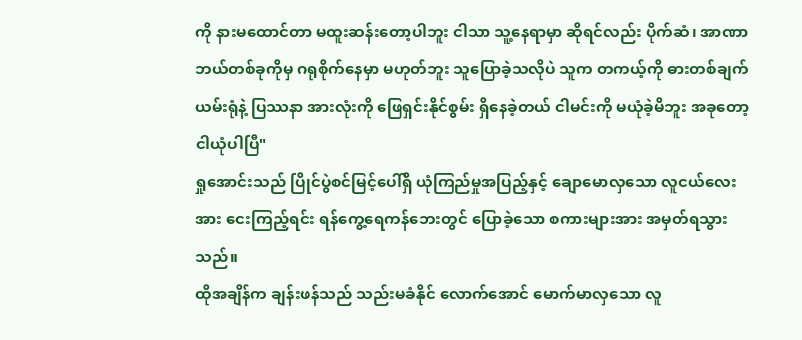ကို နားမထောင်တာ မထူးဆန်းတော့ပါဘူး ငါသာ သူ့နေရာမှာ ဆိုရင်လည်း ပိုက်ဆံ၊ အာဏာ ဘယ်တစ်ခုကိုမှ ဂရုစိုက်နေမှာ မဟုတ်ဘူး သူပြောခဲ့သလိုပဲ သူက တကယ့်ကို ဓားတစ်ချက် ယမ်းရုံနဲ့ ပြဿနာ အားလုံးကို ဖြေရှင်းနိုင်စွမ်း ရှိနေခဲ့တယ် ငါမင်းကို မယုံခဲ့မိဘူး အခုတော့ ငါယုံပါပြီ"
ရှုအောင်းသည် ပြိုင်ပွဲစင်မြင့်ပေါ်ရှိ ယုံကြည်မှုအပြည့်နှင့် ချောမောလှသော လူငယ်လေးအား ငေးကြည့်ရင်း ရန်ကွေ့ရေကန်ဘေးတွင် ပြောခဲ့သော စကားများအား အမှတ်ရသွားသည်။
ထိုအချိန်က ချန်းဖန်သည် သည်းမခံနိုင် လောက်အောင် မောက်မာလှသော လူ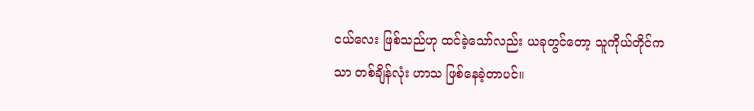ငယ်လေး ဖြစ်သည်ဟု ထင်ခဲ့သော်လည်း ယခုတွင်တော့ သူကိုယ်တိုင်ကသာ တစ်ချိန်လုံး ဟာသ ဖြစ်နေခဲ့တာပင်။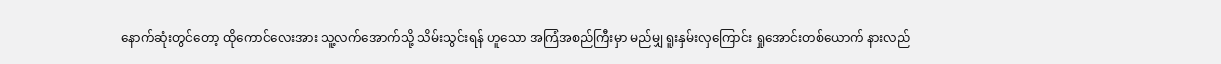နောက်ဆုံးတွင်တော့ ထိုကောင်လေးအား သူ့လက်အောက်သို့ သိမ်းသွင်းရန် ဟူသော အကြံအစည်ကြီးမှာ မည်မျှ ရူးနှမ်းလှကြောင်း ရှုအောင်းတစ်ယောက် နားလည်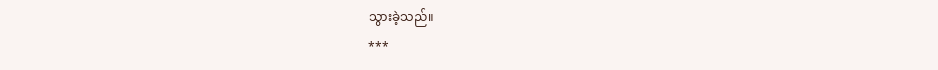သွားခဲ့သည်။
***